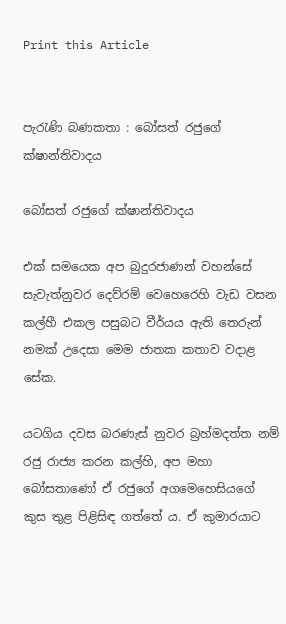Print this Article


පැරැණි බණකතා : බෝසත් රජුගේ ක්ෂාන්තිවාදය

බෝසත් රජුගේ ක්ෂාන්තිවාදය

එක් සමයෙක අප බුදුරජාණන් වහන්සේ සැවැත්නුවර දෙව්රම් වෙහෙරෙහි වැඩ වසන කල්හී එකල පසුබට වීර්යය ඇති තෙරුන් නමක් උදෙසා මෙම ජාතක කතාව වදාළ සේක.

යටගිය දවස බරණැස් නුවර බ්‍රහ්මදත්ත නම් රජු රාජ්‍ය කරන කල්හි, අප මහා බෝසතාණෝ ඒ රජුගේ අගමෙහෙසියගේ කුස තුළ පිළිසිඳ ගත්තේ ය. ඒ කුමාරයාට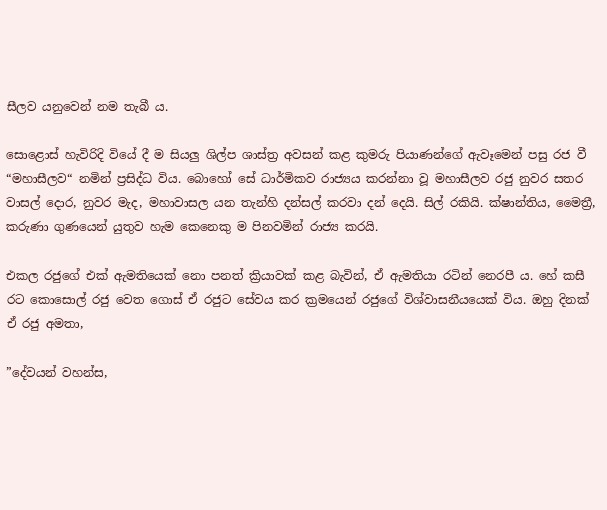සීලව යනුවෙන් නම තැබී ය.

සොළොස් හැවිරිදි වියේ දී ම සියලු ශිල්ප ශාස්ත්‍ර අවසන් කළ කුමරු පියාණන්ගේ ඇවෑමෙන් පසු රජ වී “මහාසීලව“ නමින් ප්‍රසිද්ධ විය. බොහෝ සේ ධාර්මිකව රාජ්‍යය කරන්නා වූ මහාසීලව රජු නුවර සතර වාසල් දොර, නුවර මැද, මහාවාසල යන තැන්හි දන්සල් කරවා දන් දෙයි. සිල් රකියි. ක්ෂාන්තිය, මෛත්‍රී, කරුණා ගුණයෙන් යුතුව හැම කෙනෙකු ම පිනවමින් රාජ්‍ය කරයි.

එකල රජුගේ එක් ඇමතියෙක් නො පනත් ක්‍රියාවක් කළ බැවින්, ඒ ඇමතියා රටින් නෙරපී ය. හේ කසී රට කොසොල් රජු වෙත ගොස් ඒ රජුට සේවය කර ක්‍රමයෙන් රජුගේ විශ්වාසනීයයෙක් විය. ඔහු දිනක් ඒ රජු අමතා,

”දේවයන් වහන්ස,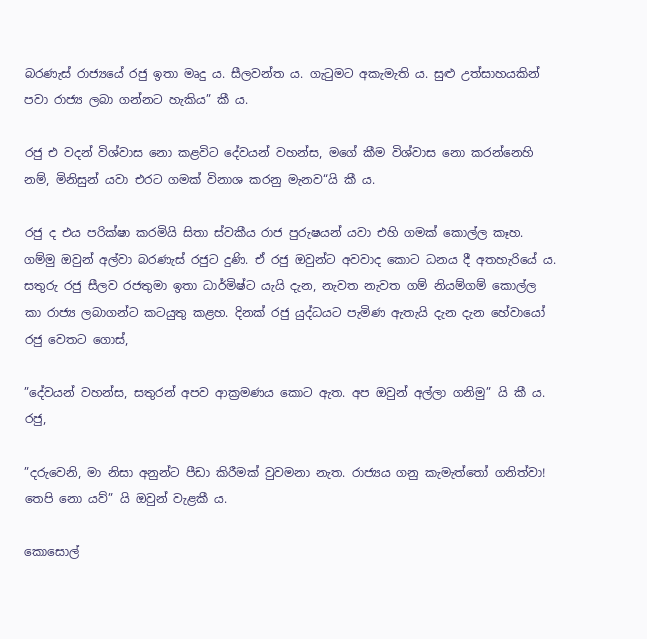බරණැස් රාජ්‍යයේ රජු ඉතා මෘදු ය. සීලවන්ත ය. ගැටුමට අකැමැති ය. සුළු උත්සාහයකින් පවා රාජ්‍ය ලබා ගන්නට හැකිය” කී ය.

රජු එ වදන් විශ්වාස නො කළවිට දේවයන් වහන්ස, මගේ කීම විශ්වාස නො කරන්නෙහි නම්, මිනිසුන් යවා එරට ගමක් විනාශ කරනු මැනව“යි කී ය.

රජු ද එය පරික්ෂා කරමියි සිතා ස්වකීය රාජ පුරුෂයන් යවා එහි ගමක් කොල්ල කෑහ. ගම්මු ඔවුන් අල්වා බරණැස් රජුට දුණි. ඒ රජු ඔවුන්ට අවවාද කොට ධනය දී අතහැරියේ ය. සතුරු රජු සීලව රජතුමා ඉතා ධාර්මිෂ්ට යැයි දැන, නැවත නැවත ගම් නියම්ගම් කොල්ල කා රාජ්‍ය ලබාගන්ට කටයුතු කළහ. දිනක් රජු යුද්ධයට පැමිණ ඇතැයි දැන දැන හේවායෝ රජු වෙතට ගොස්,

”දේවයන් වහන්ස, සතුරන් අපව ආක්‍රමණය කොට ඇත. අප ඔවුන් අල්ලා ගනිමු” යි කී ය. රජු,

”දරුවෙනි, මා නිසා අනුන්ට පීඩා කිරීමක් වුවමනා නැත. රාජ්‍යය ගනු කැමැත්තෝ ගනිත්වා! තෙපි නො යව්” යි ඔවුන් වැළකී ය.

කොසොල්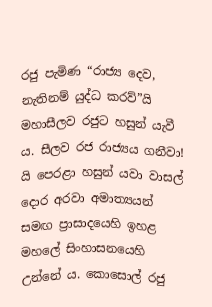රජු පැමිණ “රාජ්‍ය දෙව, නැතිනම් යුද්ධ කරව්”යි මහාසීලව රජුට හසුන් යැවී ය. සීලව රජ රාජ්‍යය ගනීවා! යි පෙරළා හසුන් යවා වාසල් දොර අරවා අමාත්‍යයන් සමඟ ප්‍රාසාදයෙහි ඉහළ මහලේ සිංහාසනයෙහි උන්නේ ය. කොසොල් රජු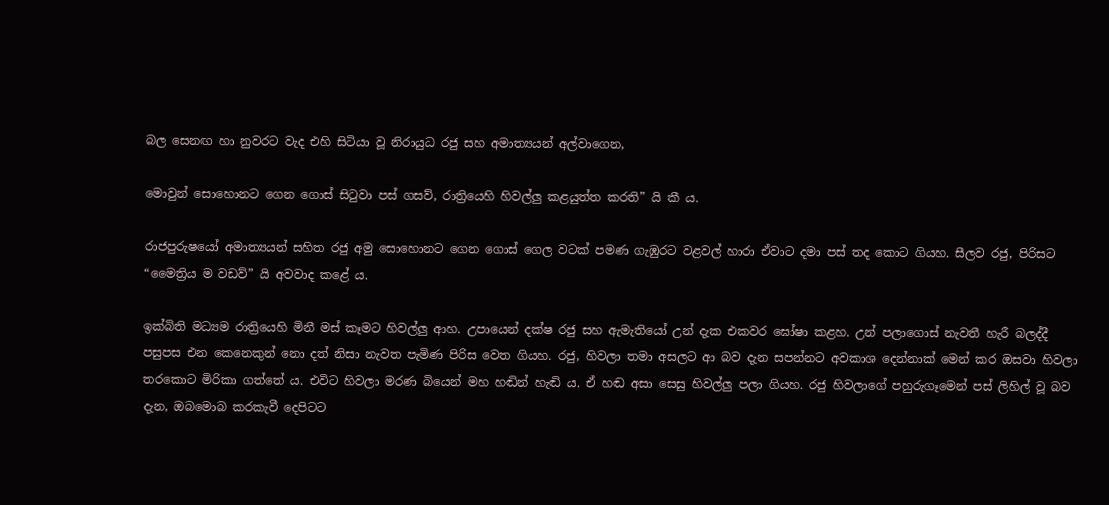බල සෙනඟ හා නුවරට වැද එහි සිටියා වූ නිරායුධ රජු සහ අමාත්‍යයන් අල්වාගෙන,

මොවුන් සොහොනට ගෙන ගොස් සිටුවා පස් ගසව්, රාත්‍රියෙහි හිවල්ලු කළයුත්ත කරති” යි කී ය.

රාජපුරුෂයෝ අමාත්‍යයන් සහිත රජු අමු සොහොනට ගෙන ගොස් ගෙල වටක් පමණ ගැඹුරට වළවල් හාරා ඒවාට දමා පස් තද කොට ගියහ. සීලව රජු, පිරිසට “මෛත්‍රිය ම වඩව්” යි අවවාද කළේ ය.

ඉක්බිති මධ්‍යම රාත්‍රියෙහි මිනී මස් කෑමට හිවල්ලු ආහ. උපායෙන් දක්ෂ රජු සහ ඇමැතියෝ උන් දැක එකවර ඝෝෂා කළහ. උන් පලාගොස් නැවතී හැරී බලද්දී පසුපස එන කෙනෙකුන් නො දත් නිසා නැවත පැමිණ පිරිස වෙත ගියහ. රජු, හිවලා තමා අසලට ආ බව දැන සපන්නට අවකාශ දෙන්නාක් මෙන් කර ඔසවා හිවලා තරකොට මිරිකා ගත්තේ ය. එවිට හිවලා මරණ බියෙන් මහ හඬින් හැඬි ය. ඒ හඬ අසා සෙසු හිවල්ලු පලා ගියහ. රජු හිවලාගේ පහුරුගෑමෙන් පස් ලිහිල් වූ බව දැන, ඔබමොබ කරකැවී දෙපිටට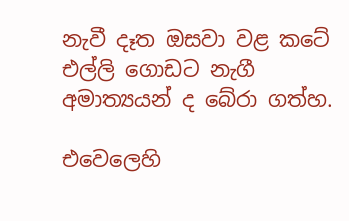නැවී දෑත ඔසවා වළ කටේ එල්ලි ගොඩට නැගී අමාත්‍යයන් ද බේරා ගත්හ.

එවෙලෙහි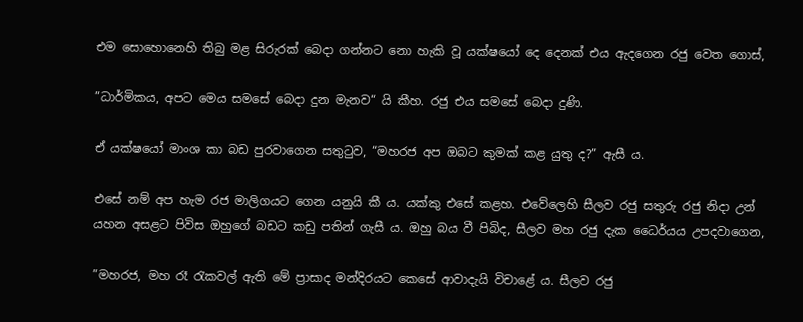එම සොහොනෙහි තිබු මළ සිරුරක් බෙදා ගන්නට නො හැකි වූ යක්ෂයෝ දෙ දෙනක් එය ඇදගෙන රජු වෙත ගොස්,

”ධාර්මිකය, අපට මෙය සමසේ බෙදා දුන මැනව“ යි කීහ. රජු එය සමසේ බෙදා දුණි.

ඒ යක්ෂයෝ මාංශ කා බඩ පුරවාගෙන සතුටුව, “මහරජ අප ඔබට කුමක් කළ යුතු ද?” ඇසී ය.

එසේ නම් අප හැම රජ මාලිගයට ගෙන යනුයි කී ය. යක්කු එසේ කළහ. එවේලෙහි සීලව රජු සතුරු රජු නිදා උන් යහන අසළට පිවිස ඔහුගේ බඩට කඩු පතින් ගැසී ය. ඔහු බය වී පිබිද, සීලව මහ රජු දැක ධෛර්යය උපදවාගෙන,

”මහරජ, මහ රෑ රැකවල් ඇති මේ ප්‍රාසාද මන්දිරයට කෙසේ ආවාදැයි විචාළේ ය. සීලව රජු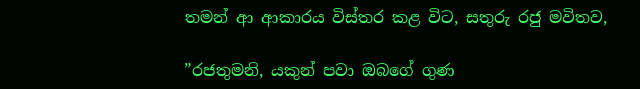තමන් ආ ආකාරය විස්තර කළ විට, සතුරු රජු මවිතව,

”රජතුමනි, යකුන් පවා ඔබගේ ගුණ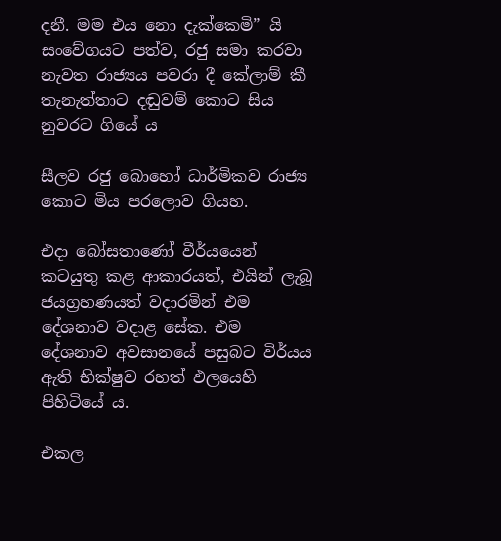දනී. මම එය නො දැක්කෙමි” යි සංවේගයට පත්ව, රජු සමා කරවා නැවත රාජ්‍යය පවරා දී කේලාම් කී තැනැත්තාට දඬුවම් කොට සිය නුවරට ගියේ ය

සීලව රජු බොහෝ ධාර්මිකව රාජ්‍ය කොට මිය පරලොව ගියහ.

එදා බෝසතාණෝ වීර්යයෙන් කටයුතු කළ ආකාරයත්, එයින් ලැබූ ජයග්‍රහණයත් වදාරමින් එම දේශනාව වදාළ සේක. එම දේශනාව අවසානයේ පසුබට විර්යය ඇති භික්ෂුව රහත් ඵලයෙහි පිහිටියේ ය.

එකල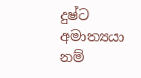දුෂ්ට අමාත්‍යයා නම්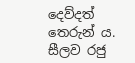දෙව්දත් තෙරුන් ය. සීලව රජු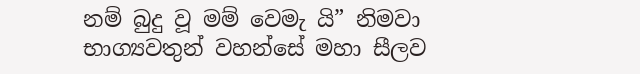නම් බුදු වූ මම් වෙමැ යි” නිමවා භාග්‍යවතුන් වහන්සේ මහා සීලව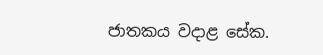ජාතකය වදාළ සේක.